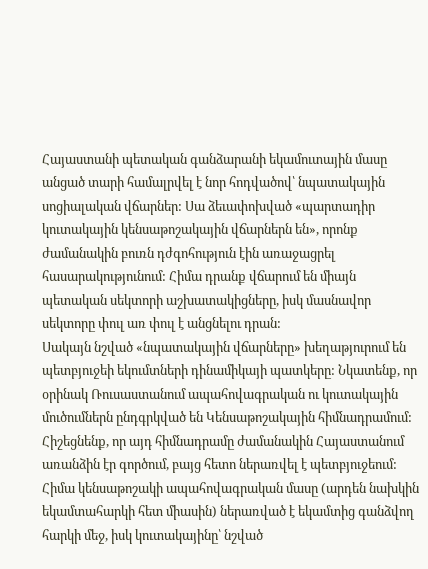Հայաստանի պետական գանձարանի եկամուտային մասը անցած տարի համալրվել է նոր հոդվածով՝ նպատակային սոցիալական վճարներ: Սա ձեւափոխված «պարտադիր կուտակային կենսաթոշակային վճարներն են», որոնք ժամանակին բուռն դժգոհություն էին առաջացրել հասարակությունում: Հիմա դրանք վճարում են միայն պետական սեկտորի աշխատակիցները, իսկ մասնավոր սեկտորը փուլ առ փուլ է անցնելու դրան:
Սակայն նշված «նպատակային վճարները» խեղաթյուրում են պետբյուջեի եկումտների դինամիկայի պատկերը: Նկատենք, որ օրինակ Ռուսաստանում ապահովագրական ու կուտակային մուծումներն ընդգրկված են Կենսաթոշակային հիմնադրամում: Հիշեցնենք, որ այդ հիմնադրամը ժամանակին Հայաստանում առանձին էր գործում, բայց հետո ներառվել է պետբյուջեում: Հիմա կենսաթոշակի ապահովագրական մասը (արդեն նախկին եկամտահարկի հետ միասին) ներառված է եկամտից գանձվող հարկի մեջ, իսկ կուտակայինը՝ նշված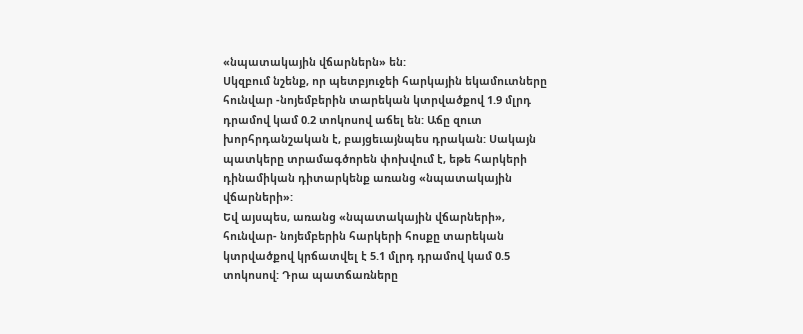«նպատակային վճարներն» են:
Սկզբում նշենք, որ պետբյուջեի հարկային եկամուտները հունվար -նոյեմբերին տարեկան կտրվածքով 1.9 մլրդ դրամով կամ 0.2 տոկոսով աճել են: Աճը զուտ խորհրդանշական է, բայցեւայնպես դրական: Սակայն պատկերը տրամագծորեն փոխվում է, եթե հարկերի դինամիկան դիտարկենք առանց «նպատակային վճարների»:
Եվ այսպես, առանց «նպատակային վճարների», հունվար- նոյեմբերին հարկերի հոսքը տարեկան կտրվածքով կրճատվել է 5.1 մլրդ դրամով կամ 0.5 տոկոսով: Դրա պատճառները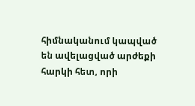հիմնականում կապված են ավելացված արժեքի հարկի հետ, որի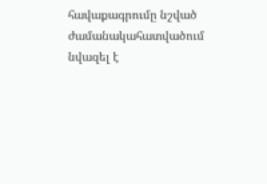հավաքագրումը նշված ժամանակահատվածում նվազել է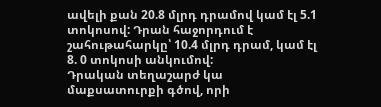ավելի քան 20.8 մլրդ դրամով կամ էլ 5.1 տոկոսով: Դրան հաջորդում է շահութահարկը՝ 10.4 մլրդ դրամ, կամ էլ 8. 0 տոկոսի անկումով:
Դրական տեղաշարժ կա մաքսատուրքի գծով, որի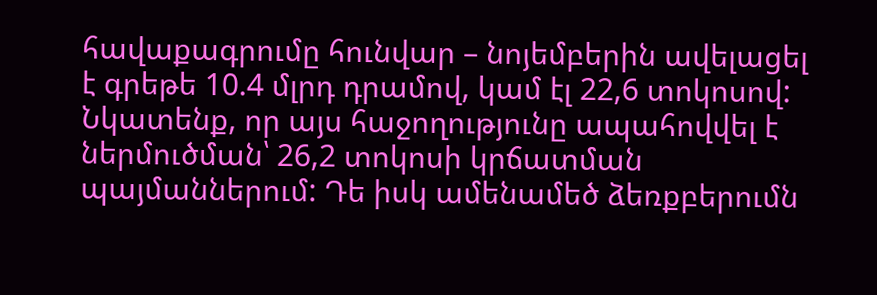հավաքագրումը հունվար – նոյեմբերին ավելացել է գրեթե 10.4 մլրդ դրամով, կամ էլ 22,6 տոկոսով: Նկատենք, որ այս հաջողությունը ապահովվել է ներմուծման՝ 26,2 տոկոսի կրճատման պայմաններում: Դե իսկ ամենամեծ ձեռքբերումն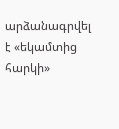արձանագրվել է «եկամտից հարկի»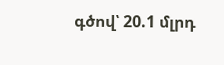գծով՝ 20.1 մլրդ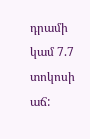դրամի կամ 7.7 տոկոսի աճ: